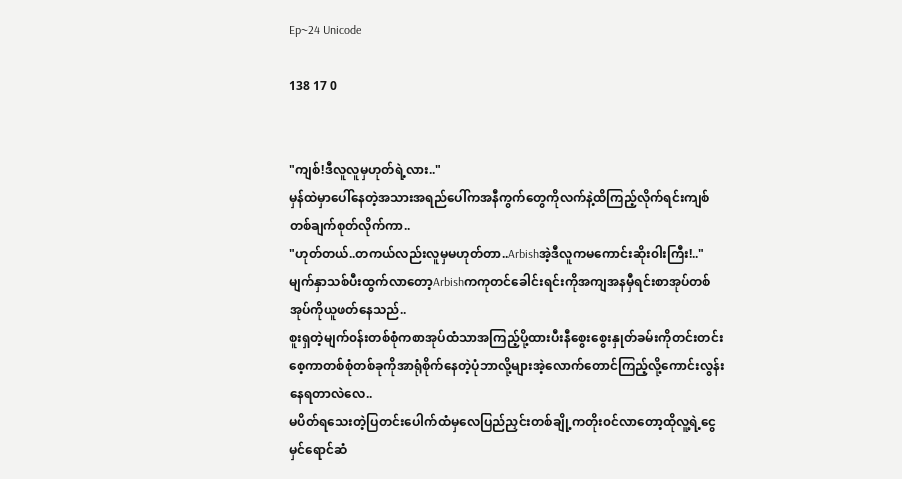Ep~24 Unicode

138 17 0


"ကျစ်!ဒီလူလူမှဟုတ်ရဲ့လား.."
မှန်ထဲမှာပေါ်နေတဲ့အသားအရည်ပေါ်ကအနီကွက်တွေကိုလက်နဲ့ထိကြည့်လိုက်ရင်းကျစ်တစ်ချက်စုတ်လိုက်ကာ..
"ဟုတ်တယ်..တကယ်လည်းလူမှမဟုတ်တာ..Arbishအဲ့ဒီလူကမကောင်းဆိုး၀ါးကြီး!.."မျက်နှာသစ်ပီးထွက်လာတော့Arbishကကုတင်ခေါင်းရင်းကိုအကျအနမှီရင်းစာအုပ်တစ်အုပ်ကိုယူဖတ်နေသည်..
စူးရှတဲ့မျက်၀န်းတစ်စုံကစာအုပ်ထံသာအကြည့်ပို့ထားပီးနီစွေးစွေးနှုတ်ခမ်းကိုတင်းတင်းစေ့ကာတစ်စုံတစ်ခုကိုအာရုံစိုက်နေတဲ့ပုံဘာလို့များအဲ့လောက်တောင်ကြည့်လို့ကောင်းလွန်းနေရတာလဲလေ..
မပိတ်ရသေးတဲ့ပြတင်းပေါက်ထံမှလေပြည်ညှင်းတစ်ချို့ကတိုး၀င်လာတော့ထိုလူ့ရဲ့ငွေမှင်ရောင်ဆံ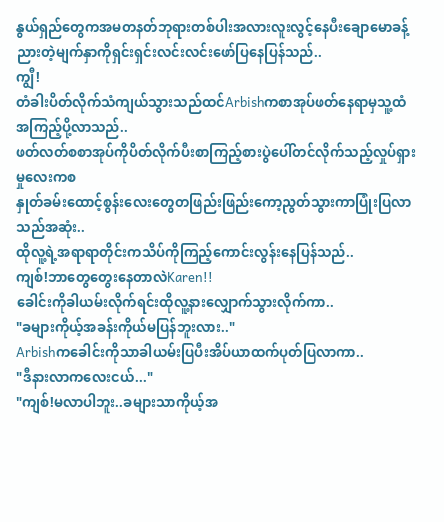နွယ်ရှည်တွေကအမတနတ်ဘုရားတစ်ပါးအလားလူးလွင့်နေပီးချောမောခန့်ညားတဲ့မျက်နှာကိုရှင်းရှင်းလင်းလင်းဖော်ပြနေပြန်သည်..
ကျွီ!
တံခါးပိတ်လိုက်သံကျယ်သွားသည်ထင်Arbishကစာအုပ်ဖတ်နေရာမှသူ့ထံအကြည့်ပို့လာသည်..
ဖတ်လတ်စစာအုပ်ကိုပိတ်လိုက်ပီးစာကြည့်စားပွဲပေါ်တင်လိုက်သည့်လှုပ်ရှားမှုလေးကစ
နှုတ်ခမ်းထောင့်စွန်းလေးတွေတဖြည်းဖြည်းကော့ညွတ်သွားကာပြုံးပြလာသည်အဆုံး..
ထိုလူ့ရဲ့အရာရာတိုင်းကသိပ်ကိုကြည့်ကောင်းလွန်းနေပြန်သည်..
ကျစ်!ဘာတွေတွေးနေတာလဲKaren!!
ခေါင်းကိုခါယမ်းလိုက်ရင်းထိုလူ့နားလျှောက်သွားလိုက်ကာ..
"ခများကိုယ့်အခန်းကိုယ်မပြန်ဘူးလား.."
Arbishကခေါင်းကိုသာခါယမ်းပြပီးအိပ်ယာထက်ပုတ်ပြလာကာ..
"ဒီနားလာကလေးငယ်..."
"ကျစ်!မလာပါဘူး..ခများသာကိုယ့်အ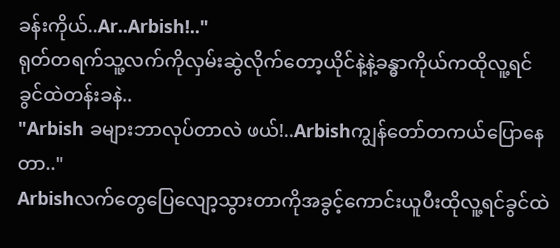ခန်းကိုယ်..Ar..Arbish!.."
ရုတ်တရက်သူ့လက်ကိုလှမ်းဆွဲလိုက်တော့ယိုင်နဲ့နဲ့ခန္ဓာကိုယ်ကထိုလူ့ရင်ခွင်ထဲတန်းခနဲ..
"Arbish ခများဘာလုပ်တာလဲ ဖယ်!..Arbishကျွန်တော်တကယ်ပြောနေတာ.."
Arbishလက်တွေပြေလျော့သွားတာကိုအခွင့်ကောင်းယူပီးထိုလူ့ရင်ခွင်ထဲ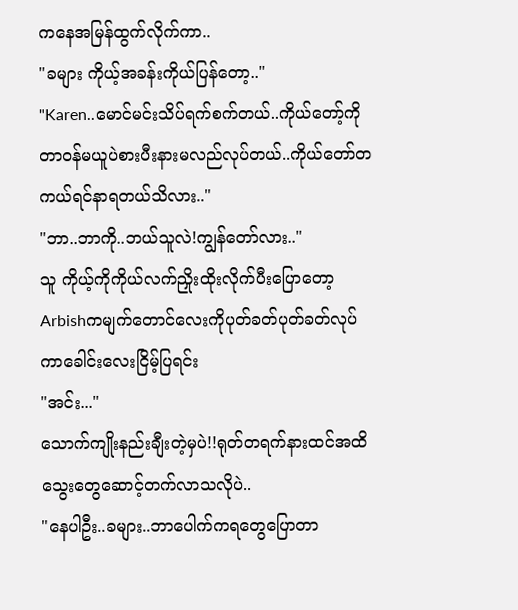ကနေအမြန်ထွက်လိုက်ကာ..
"ခများ ကိုယ့်အခန်းကိုယ်ပြန်တော့.."
"Karen..မောင်မင်းသိပ်ရက်စက်တယ်..ကိုယ်တော့်ကိုတာ၀န်မယူပဲစားပီးနားမလည်လုပ်တယ်..ကိုယ်တော်တကယ်ရင်နာရတယ်သိလား.."
"ဘာ..ဘာကို..ဘယ်သူလဲ!ကျွန်တော်လား.."
သူ ကိုယ့်ကိုကိုယ်လက်ညှိုးထိုးလိုက်ပီးပြောတော့Arbishကမျက်တောင်လေးကိုပုတ်ခတ်ပုတ်ခတ်လုပ်ကာခေါင်းလေးငြိမ့်ပြရင်း
"အင်း..."
သောက်ကျိုးနည်းချီးတဲ့မှပဲ!!ရုတ်တရက်နားထင်အထိသွေးတွေဆောင့်တက်လာသလိုပဲ..
"နေပါဦး..ခများ..ဘာပေါက်ကရတွေပြောတာ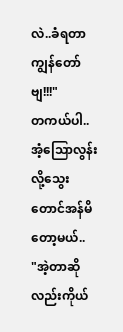လဲ..ခံရတာကျွန်တော်ဗျ!!!"
တကယ်ပါ..အံ့သြောလွန်းလို့သွေးတောင်အန်မိတော့မယ်..
"အဲ့တာဆိုလည်းကိုယ်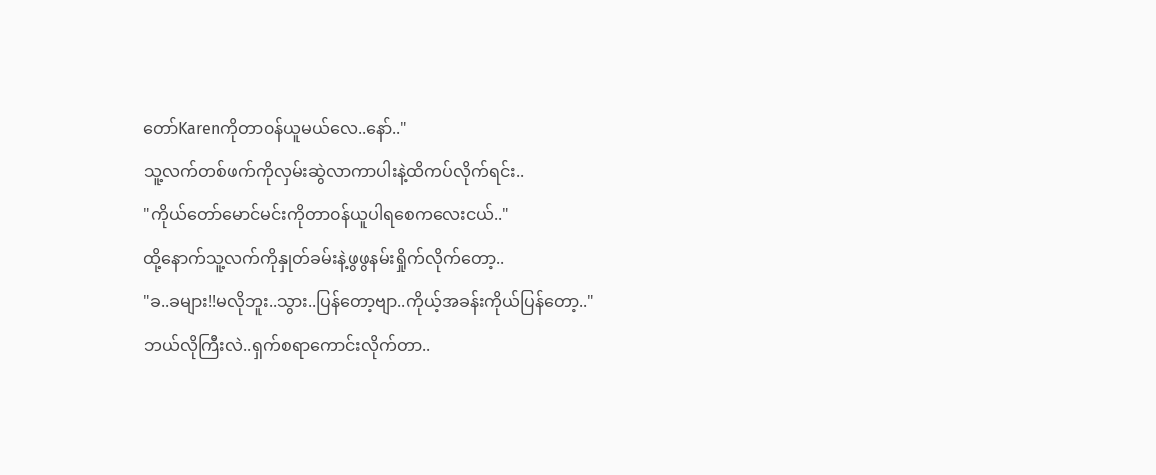တော်Karenကိုတာ၀န်ယူမယ်လေ..နော်.."
သူ့လက်တစ်ဖက်ကိုလှမ်းဆွဲလာကာပါးနဲ့ထိကပ်လိုက်ရင်း..
"ကိုယ်တော်မောင်မင်းကိုတာ၀န်ယူပါရစေကလေးငယ်.."
ထို့နောက်သူ့လက်ကိုနှုတ်ခမ်းနဲ့ဖွဖွနမ်းရှိုက်လိုက်တော့..
"ခ..ခများ!!မလိုဘူး..သွား..ပြန်တော့ဗျာ..ကိုယ့်အခန်းကိုယ်ပြန်တော့.."
ဘယ်လိုကြီးလဲ..ရှက်စရာကောင်းလိုက်တာ..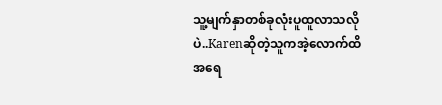သူ့မျက်နှာတစ်ခုလုံးပူထူလာသလိုပဲ..Karenဆိုတဲ့သူကအဲ့လောက်ထိအရေ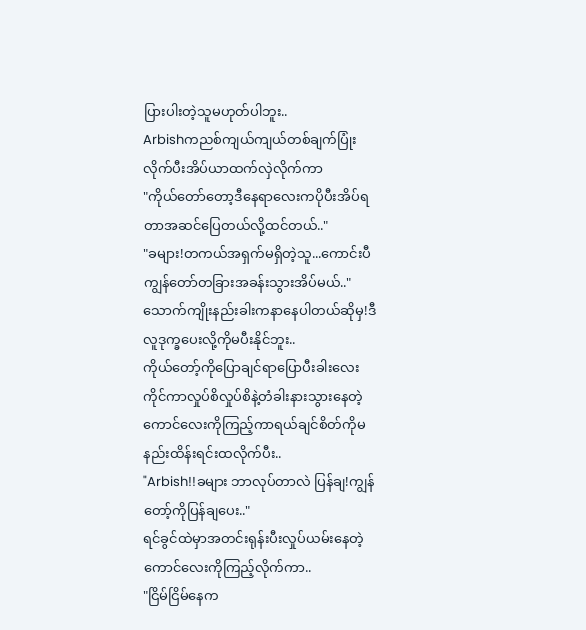ပြားပါးတဲ့သူမဟုတ်ပါဘူး..
Arbishကညစ်ကျယ်ကျယ်တစ်ချက်ပြုံးလိုက်ပီးအိပ်ယာထက်လှဲလိုက်ကာ
"ကိုယ်တော်တော့ဒီနေရာလေးကပိုပီးအိပ်ရတာအဆင်ပြေတယ်လို့ထင်တယ်.."
"ခများ!တကယ်အရှက်မရှိတဲ့သူ...ကောင်းပီကျွန်တော်တခြားအခန်းသွားအိပ်မယ်.."
သောက်ကျိုးနည်းခါးကနာနေပါတယ်ဆိုမှ!ဒီလူဒုက္ခပေးလို့ကိုမပီးနိုင်ဘူး..
ကိုယ်တော့်ကိုပြောချင်ရာပြောပီးခါးလေးကိုင်ကာလှုပ်စိလှုပ်စိနဲ့တံခါးနားသွားနေတဲ့ကောင်လေးကိုကြည့်ကာရယ်ချင်စိတ်ကိုမနည်းထိန်းရင်းထလိုက်ပီး..
"Arbish!!ခများ ဘာလုပ်တာလဲ ပြန်ချ!ကျွန်တော့်ကိုပြန်ချပေး.."
ရင်ခွင်ထဲမှာအတင်းရုန်းပီးလှုပ်ယမ်းနေတဲ့ကောင်လေးကိုကြည့်လိုက်ကာ..
"ငြိမ်ငြိမ်နေက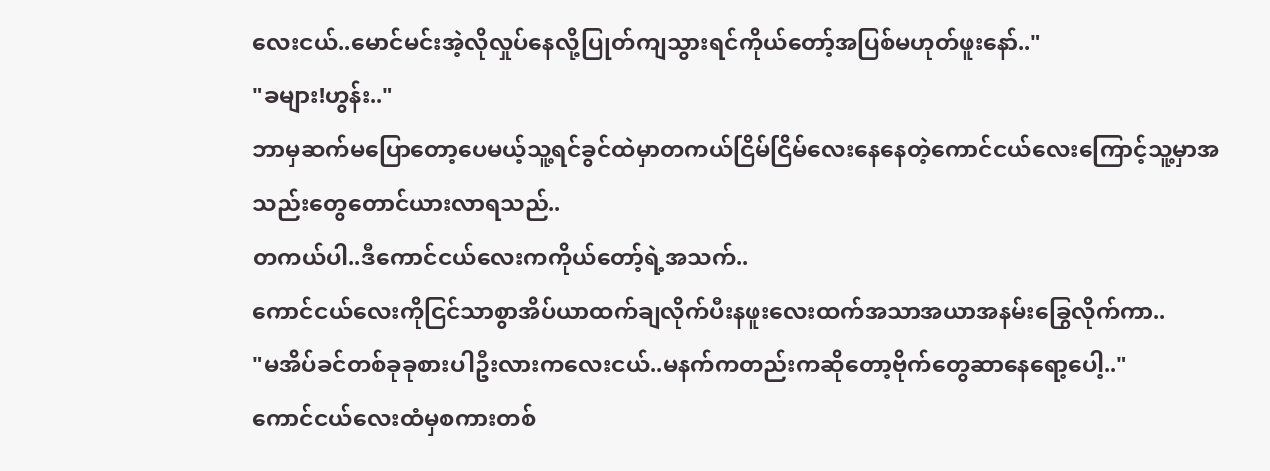လေးငယ်..မောင်မင်းအဲ့လိုလှုပ်နေလို့ပြုတ်ကျသွားရင်ကိုယ်တော့်အပြစ်မဟုတ်ဖူးနော်.."
"ခများ!ဟွန်း.."
ဘာမှဆက်မပြောတော့ပေမယ့်သူ့ရင်ခွင်ထဲမှာတကယ်ငြိမ်ငြိမ်လေးနေနေတဲ့ကောင်ငယ်လေးကြောင့်သူ့မှာအသည်းတွေတောင်ယားလာရသည်..
တကယ်ပါ..ဒီကောင်ငယ်လေးကကိုယ်တော့်ရဲ့အသက်..
ကောင်ငယ်လေးကိုငြင်သာစွာအိပ်ယာထက်ချလိုက်ပီးနဖူးလေးထက်အသာအယာအနမ်းခြွေလိုက်ကာ..
"မအိပ်ခင်တစ်ခုခုစားပါဦးလားကလေးငယ်..မနက်ကတည်းကဆိုတော့ဗိုက်တွေဆာနေရော့ပေါ့.."
ကောင်ငယ်လေးထံမှစကားတစ်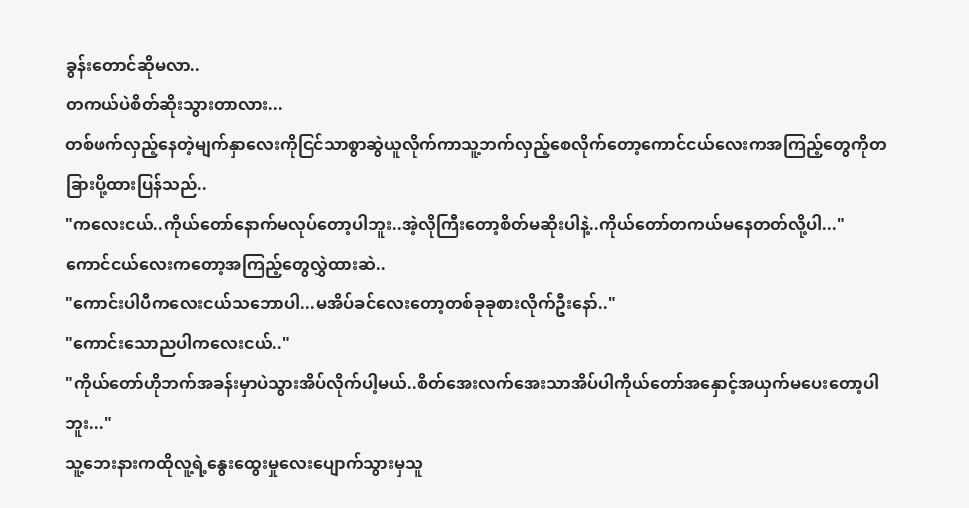ခွန်းတောင်ဆိုမလာ..
တကယ်ပဲစိတ်ဆိုးသွားတာလား...
တစ်ဖက်လှည့်နေတဲ့မျက်နှာလေးကိုငြင်သာစွာဆွဲယူလိုက်ကာသူ့ဘက်လှည့်စေလိုက်တော့ကောင်ငယ်လေးကအကြည့်တွေကိုတခြားပို့ထားပြန်သည်..
"ကလေးငယ်..ကိုယ်တော်နောက်မလုပ်တော့ပါဘူး..အဲ့လိုကြီးတော့စိတ်မဆိုးပါနဲ့..ကိုယ်တော်တကယ်မနေတတ်လို့ပါ..."
ကောင်ငယ်လေးကတော့အကြည့်တွေလွှဲထားဆဲ..
"ကောင်းပါပီကလေးငယ်သဘောပါ...မအိပ်ခင်လေးတော့တစ်ခုခုစားလိုက်ဦးနော်.."
"ကောင်းသောညပါကလေးငယ်.."
"ကိုယ်တော်ဟိုဘက်အခန်းမှာပဲသွားအိပ်လိုက်ပါ့မယ်..စိတ်အေးလက်အေးသာအိပ်ပါကိုယ်တော်အနှောင့်အယှက်မပေးတော့ပါဘူး..."
သူ့ဘေးနားကထိုလူ့ရဲ့နွေးထွေးမှုလေးပျောက်သွားမှသူ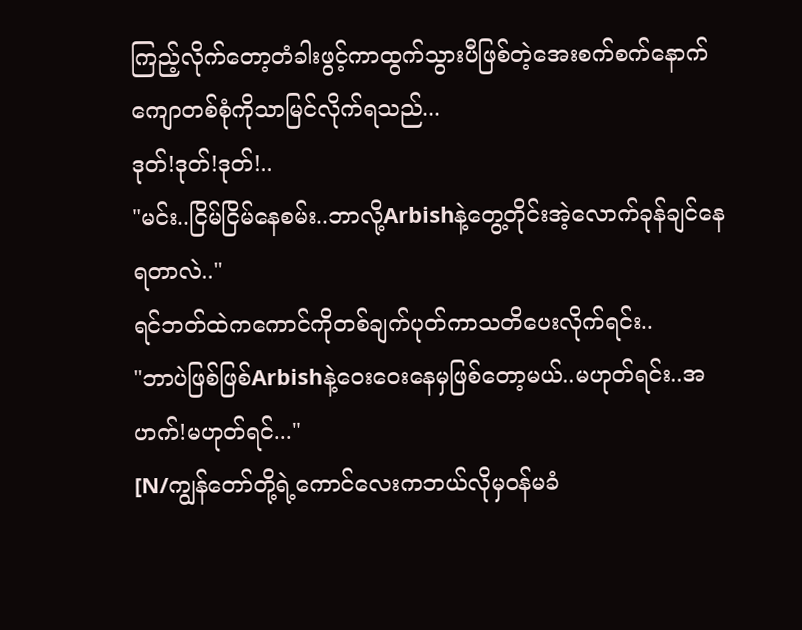ကြည့်လိုက်တော့တံခါးဖွင့်ကာထွက်သွားပီဖြစ်တဲ့အေးစက်စက်နောက်ကျောတစ်စုံကိုသာမြင်လိုက်ရသည်...
ဒုတ်!ဒုတ်!ဒုတ်!..
"မင်း..ငြိမ်ငြိမ်နေစမ်း..ဘာလို့Arbishနဲ့တွေ့တိုင်းအဲ့လောက်ခုန်ချင်နေရတာလဲ.."
ရင်ဘတ်ထဲကကောင်ကိုတစ်ချက်ပုတ်ကာသတိပေးလိုက်ရင်း..
"ဘာပဲဖြစ်ဖြစ်Arbishနဲ့ဝေးဝေးနေမှဖြစ်တော့မယ်..မဟုတ်ရင်း..အဟက်!မဟုတ်ရင်..."
[N/ကျွန်တော်တို့ရဲ့ကောင်လေးကဘယ်လိုမှ၀န်မခံ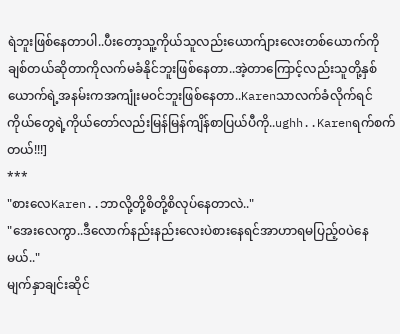ရဲဘူးဖြစ်နေတာပါ..ပီးတော့သူ့ကိုယ်သူလည်းယောက်ျားလေးတစ်ယောက်ကိုချစ်တယ်ဆိုတာကိုလက်မခံနိုင်ဘူးဖြစ်နေတာ..အဲ့တာကြောင့်လည်းသူတို့နှစ်ယောက်ရဲ့အနမ်းကအကျုံးမ၀င်ဘူးဖြစ်နေတာ..Karenသာလက်ခံလိုက်ရင်ကိုယ်တွေရဲ့ကိုယ်တော်လည်းမြန်မြန်ကျိန်စာပြယ်ပီကို..ughh..Karenရက်စက်တယ်!!!]
***
"စားလေKaren..ဘာလို့တို့စိတို့စိလုပ်နေတာလဲ.."
"အေးလေကွာ..ဒီလောက်နည်းနည်းလေးပဲစားနေရင်အာဟာရမပြည့်၀ပဲနေမယ်.."
မျက်နှာချင်းဆိုင်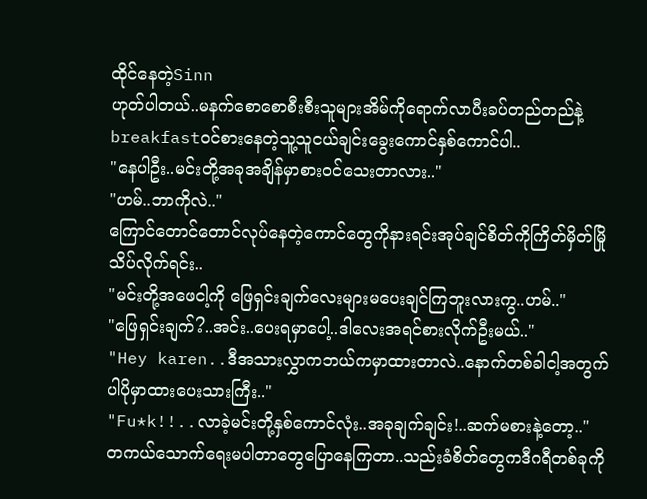ထိုင်နေတဲ့Sinn
ဟုတ်ပါတယ်..မနက်စောစောစီးစီးသူများအိမ်ကိုရောက်လာပီးခပ်တည်တည်နဲ့breakfast၀င်စားနေတဲ့သူ့သူငယ်ချင်းခွေးကောင်နှစ်ကောင်ပါ..
"နေပါဦး..မင်းတို့အခုအချိန်မှာစား၀င်သေးတာလား.."
"ဟမ်..ဘာကိုလဲ.."
ကြောင်တောင်တောင်လုပ်နေတဲ့ကောင်တွေကိုနားရင်းအုပ်ချင်စိတ်ကိုကြိတ်မှိတ်မြိုသိပ်လိုက်ရင်း..
"မင်းတို့အဖေငါ့ကို ဖြေရှင်းချက်လေးများမပေးချင်ကြဘူးလားကွ..ဟမ်.."
"ဖြေရှင်းချက်?..အင်း..ပေးရမှာပေါ့..ဒါလေးအရင်စားလိုက်ဦးမယ်.."
"Hey karen..ဒီအသားလွှာကဘယ်ကမှာထားတာလဲ..နောက်တစ်ခါငါ့အတွက်ပါပိုမှာထားပေးသားကြီး.."
"Fu*k!!..လာခဲ့မင်းတို့နှစ်ကောင်လုံး..အခုချက်ချင်း!..ဆက်မစားနဲ့တော့.."
တကယ်သောက်ရေးမပါတာတွေပြောနေကြတာ..သည်းခံစိတ်တွေကဒီဂရီတစ်ခုကို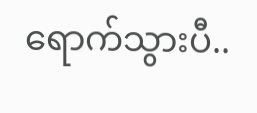ရောက်သွားပီ..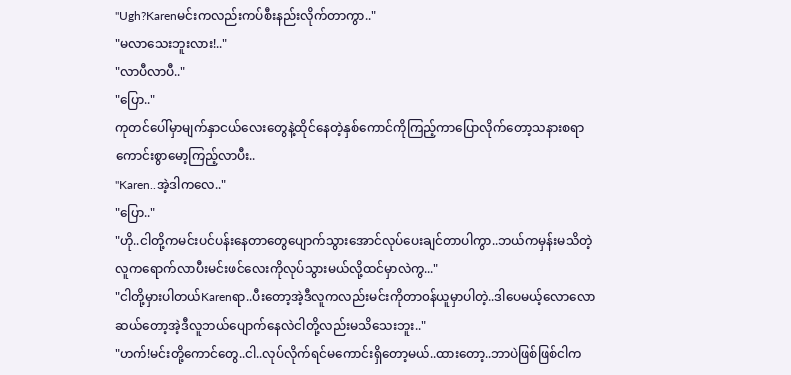"Ugh?Karenမင်းကလည်းကပ်စီးနည်းလိုက်တာကွာ.."
"မလာသေးဘူးလား!.."
"လာပီလာပီ.."
"ပြော.."
ကုတင်ပေါ်မှာမျက်နှာငယ်လေးတွေနဲ့ထိုင်နေတဲ့နှစ်ကောင်ကိုကြည့်ကာပြောလိုက်တော့သနားစရာကောင်းစွာမော့ကြည့်လာပီး..
"Karen..အဲ့ဒါကလေ.."
"ပြော.."
"ဟို..ငါတို့ကမင်းပင်ပန်းနေတာတွေပျောက်သွားအောင်လုပ်ပေးချင်တာပါကွာ..ဘယ်ကမှန်းမသိတဲ့လူကရောက်လာပီးမင်းဖင်လေးကိုလုပ်သွားမယ်လို့ထင်မှာလဲကွ..."
"ငါတို့မှားပါတယ်Karenရာ..ပီးတော့အဲ့ဒီလူကလည်းမင်းကိုတာ၀န်ယူမှာပါတဲ့..ဒါပေမယ့်လောလောဆယ်တော့အဲ့ဒီလူဘယ်ပျောက်နေလဲငါတို့လည်းမသိသေးဘူး.."
"ဟက်!မင်းတို့ကောင်တွေ..ငါ..လုပ်လိုက်ရင်မကောင်းရှိတော့မယ်..ထားတော့..ဘာပဲဖြစ်ဖြစ်ငါက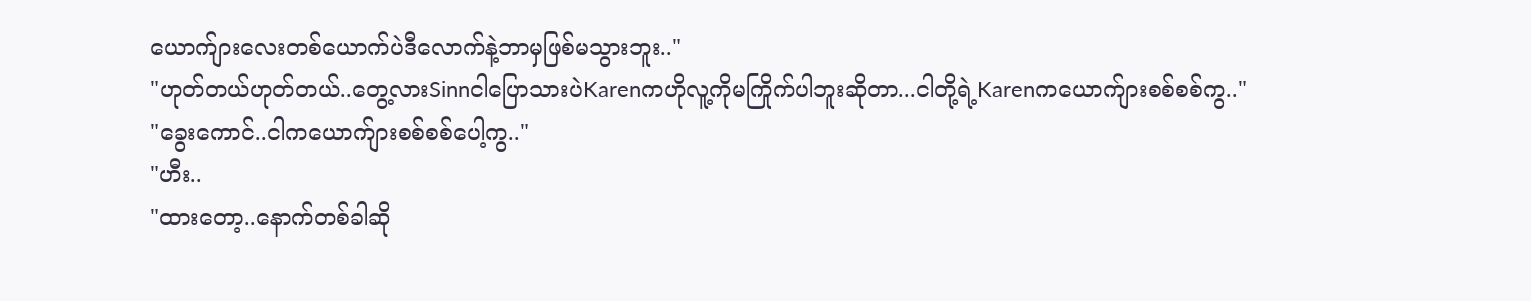ယောက်ျားလေးတစ်ယောက်ပဲဒီလောက်နဲ့ဘာမှဖြစ်မသွားဘူး.."
"ဟုတ်တယ်ဟုတ်တယ်..တွေ့လားSinnငါပြောသားပဲKarenကဟိုလူ့ကိုမကြိုက်ပါဘူးဆိုတာ...ငါတို့ရဲ့Karenကယောက်ျားစစ်စစ်ကွ.."
"ခွေးကောင်..ငါကယောက်ျားစစ်စစ်ပေါ့ကွ.."
"ဟီး..
"ထားတော့..နောက်တစ်ခါဆို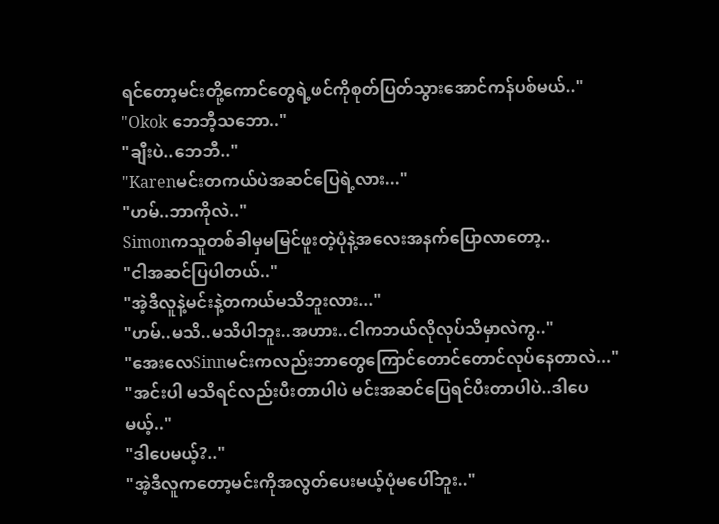ရင်တော့မင်းတို့ကောင်တွေရဲ့ဖင်ကိုစုတ်ပြတ်သွားအောင်ကန်ပစ်မယ်.."
"Okok ဘေဘီ့သဘော.."
"ချီးပဲ..ဘေဘီ.."
"Karenမင်းတကယ်ပဲအဆင်ပြေရဲ့လား..."
"ဟမ်..ဘာကိုလဲ.."
Simonကသူတစ်ခါမှမမြင်ဖူးတဲ့ပုံနဲ့အလေးအနက်ပြောလာတော့..
"ငါအဆင်ပြပါတယ်.."
"အဲ့ဒီလူနဲ့မင်းနဲ့တကယ်မသိဘူးလား..."
"ဟမ်..မသိ..မသိပါဘူး..အဟား..ငါကဘယ်လိုလုပ်သိမှာလဲကွ.."
"အေးလေSinnမင်းကလည်းဘာတွေကြောင်တောင်တောင်လုပ်နေတာလဲ..."
"အင်းပါ မသိရင်လည်းပီးတာပါပဲ မင်းအဆင်ပြေရင်ပီးတာပါပဲ..ဒါပေမယ့်.."
"ဒါပေမယ့်?.."
"အဲ့ဒီလူကတော့မင်းကိုအလွတ်ပေးမယ့်ပုံမပေါ်ဘူး.."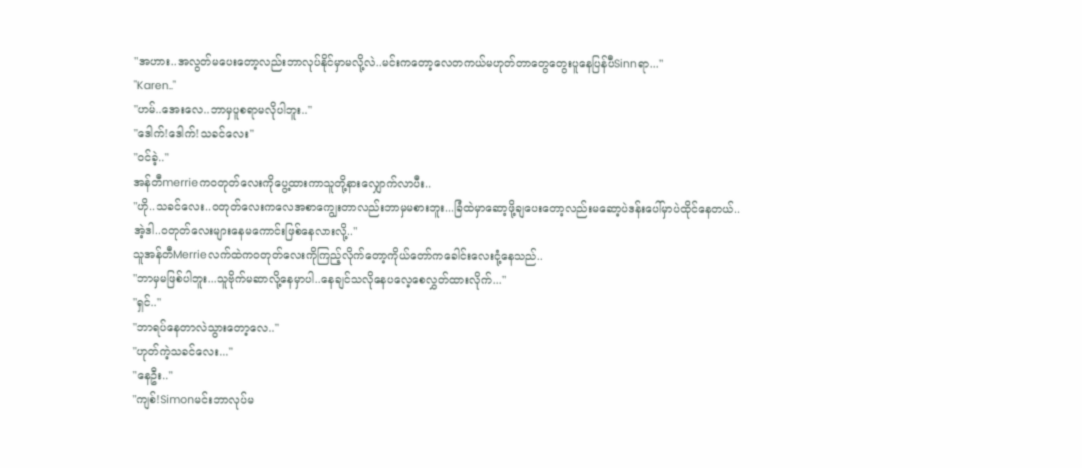"အဟား..အလွတ်မပေးတော့လည်းဘာလုပ်နိုင်မှာမလို့လဲ..မင်းကတော့လေတကယ်မဟုတ်တာတွေတွေးပူနေပြန်ပီSinnရာ..."
"Karen.."
"ဟမ်..အေးလေ..ဘာမှပူစရာမလိုပါဘူး.."
"ဒေါက်!ဒေါက်!သခင်လေး"
"၀င်ခဲ့.."
အန်တီmerrieက၀တုတ်လေးကိုပွေ့ထားကာသူတို့နားလျှောက်လာပီး..
"ဟို..သခင်လေး..၀တုတ်လေးကလေအစာကျွေးတာလည်းဘာမှမစားဘူး...ခြံထဲမှာဆော့ဖို့ချပေးတော့လည်းမဆော့ပဲဒန်းပေါ်မှာပဲထိုင်နေတယ်..အဲ့ဒါ..၀တုတ်လေးများနေမကောင်းဖြစ်နေလားလို့.."
သူအန်တီMerrieလက်ထဲက၀တုတ်လေးကိုကြည့်လိုက်တော့ကိုယ်တော်ကခေါင်းလေးငုံ့နေသည်..
"ဘာမှမဖြစ်ပါဘူး...သူဗိုက်မဆာလို့နေမှာပါ..နေချင်သလိုနေပလေ့စေလွှတ်ထားလိုက်..."
"ရှင်.."
"ဘာရပ်နေတာလဲသွားတော့လေ.."
"ဟုတ်ကဲ့သခင်လေး..."
"နေဦး.."
"ကျစ်!Simonမင်းဘာလုပ်မ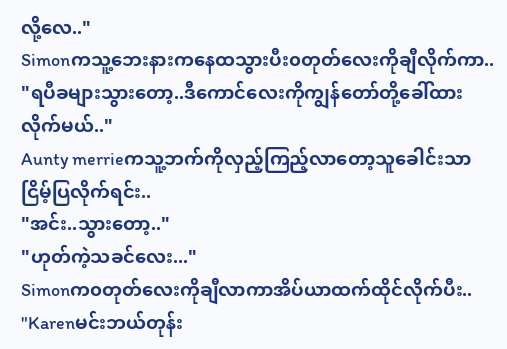လို့လေ.."
Simonကသူ့ဘေးနားကနေထသွားပီး၀တုတ်လေးကိုချီလိုက်ကာ..
"ရပီခများသွားတော့..ဒီကောင်လေးကိုကျွန်တော်တို့ခေါ်ထားလိုက်မယ်.."
Aunty merrieကသူ့ဘက်ကိုလှည့်ကြည့်လာတော့သူခေါင်းသာငြိမ့်ပြလိုက်ရင်း..
"အင်း..သွားတော့.."
"ဟုတ်ကဲ့သခင်လေး..."
Simonက၀တုတ်လေးကိုချီလာကာအိပ်ယာထက်ထိုင်လိုက်ပီး..
"Karenမင်းဘယ်တုန်း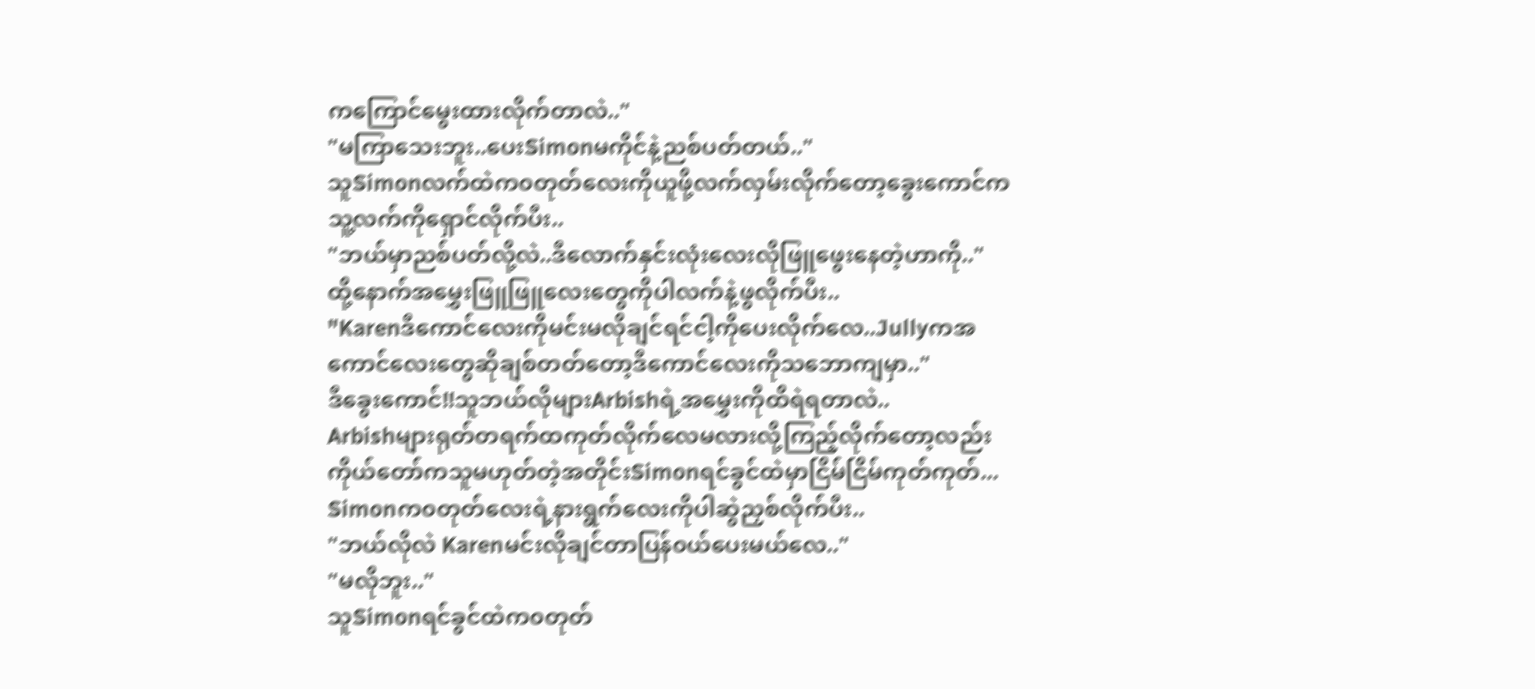ကကြောင်မွေးထားလိုက်တာလဲ.."
"မကြာသေးဘူး..ပေးSimonမကိုင်နဲ့ညစ်ပတ်တယ်.."
သူSimonလက်ထဲက၀တုတ်လေးကိုယူဖို့လက်လှမ်းလိုက်တော့ခွေးကောင်ကသူ့လက်ကိုရှောင်လိုက်ပီး..
"ဘယ်မှာညစ်ပတ်လို့လဲ..ဒီလောက်နှင်းလုံးလေးလိုဖြူဖွေးနေတဲ့ဟာကို.."
ထို့နောက်အမွှေးဖြူဖြူလေးတွေကိုပါလက်နဲ့ဖွလိုက်ပီး..
"Karenဒီကောင်လေးကိုမင်းမလိုချင်ရင်ငါ့ကိုပေးလိုက်လေ..Jullyကအကောင်လေးတွေဆိုချစ်တတ်တော့ဒီကောင်လေးကိုသဘောကျမှာ.."
ဒီခွေးကောင်!!သူဘယ်လိုများArbishရဲ့အမွှေးကိုထိရဲရတာလဲ..
Arbishများရုတ်တရက်ထကုတ်လိုက်လေမလားလို့ကြည့်လိုက်တော့လည်းကိုယ်တော်ကသူမဟုတ်တဲ့အတိုင်းSimonရင်ခွင်ထဲမှာငြိမ်ငြိမ်ကုတ်ကုတ်...
Simonက၀တုတ်လေးရဲ့နားရွက်လေးကိုပါဆွဲညှစ်လိုက်ပီး..
"ဘယ်လိုလဲ Karenမင်းလိုချင်တာပြန်၀ယ်ပေးမယ်လေ.."
"မလိုဘူး.."
သူSimonရင်ခွင်ထဲက၀တုတ်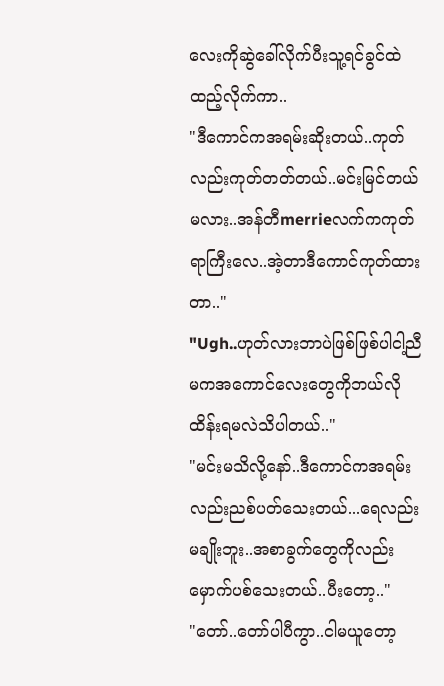လေးကိုဆွဲခေါ်လိုက်ပီးသူ့ရင်ခွင်ထဲထည့်လိုက်ကာ..
"ဒီကောင်ကအရမ်းဆိုးတယ်..ကုတ်လည်းကုတ်တတ်တယ်..မင်းမြင်တယ်မလား..အန်တီmerrieလက်ကကုတ်ရာကြီးလေ..အဲ့တာဒီကောင်ကုတ်ထားတာ.."
"Ugh..ဟုတ်လားဘာပဲဖြစ်ဖြစ်ပါငါ့ညီမကအကောင်လေးတွေကိုဘယ်လိုထိန်းရမလဲသိပါတယ်.."
"မင်းမသိလို့နော်..ဒီကောင်ကအရမ်းလည်းညစ်ပတ်သေးတယ်...ရေလည်းမချိုးဘူး..အစာခွက်တွေကိုလည်းမှောက်ပစ်သေးတယ်..ပီးတော့.."
"တော်..တော်ပါပီကွာ..ငါမယူတော့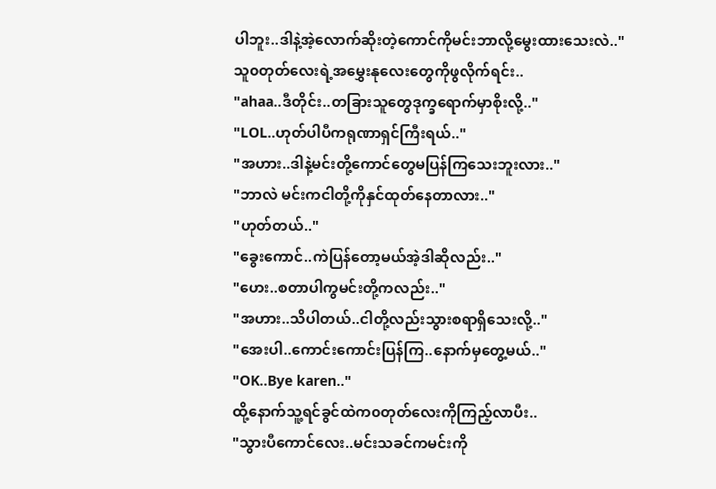ပါဘူး..ဒါနဲ့အဲ့လောက်ဆိုးတဲ့ကောင်ကိုမင်းဘာလို့မွေးထားသေးလဲ.."
သူ၀တုတ်လေးရဲ့အမွှေးနုလေးတွေကိုဖွလိုက်ရင်း..
"ahaa..ဒီတိုင်း..တခြားသူတွေဒုက္ခရောက်မှာစိုးလို့.."
"LOL..ဟုတ်ပါပီကရုဏာရှင်ကြီးရယ်.."
"အဟား..ဒါနဲ့မင်းတို့ကောင်တွေမပြန်ကြသေးဘူးလား.."
"ဘာလဲ မင်းကငါတို့ကိုနှင်ထုတ်နေတာလား.."
"ဟုတ်တယ်.."
"ခွေးကောင်..ကဲပြန်တော့မယ်အဲ့ဒါဆိုလည်း.."
"ဟေး..စတာပါကွမင်းတို့ကလည်း.."
"အဟား..သိပါတယ်..ငါတို့လည်းသွားစရာရှိသေးလို့.."
"အေးပါ..ကောင်းကောင်းပြန်ကြ..နောက်မှတွေ့မယ်.."
"OK..Bye karen.."
ထို့နောက်သူ့ရင်ခွင်ထဲက၀တုတ်လေးကိုကြည့်လာပီး..
"သွားပီကောင်လေး..မင်းသခင်ကမင်းကို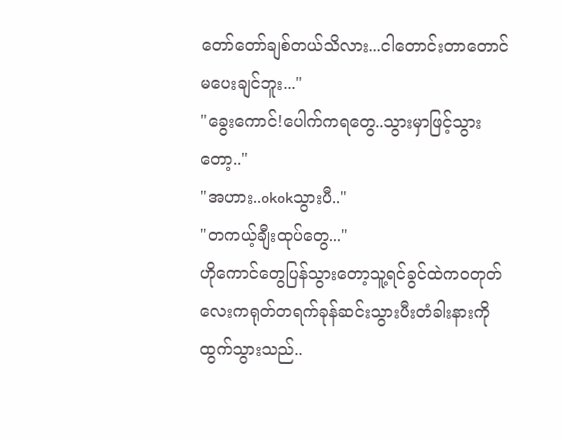တော်တော်ချစ်တယ်သိလား...ငါတောင်းတာတောင်မပေးချင်ဘူး..."
"ခွေးကောင်!ပေါက်ကရတွေ..သွားမှာဖြင့်သွားတော့.."
"အဟား..okokသွားပီ.."
"တကယ့်ချီးထုပ်တွေ..."
ဟိုကောင်တွေပြန်သွားတော့သူ့ရင်ခွင်ထဲက၀တုတ်လေးကရုတ်တရက်ခုန်ဆင်းသွားပီးတံခါးနားကိုထွက်သွားသည်..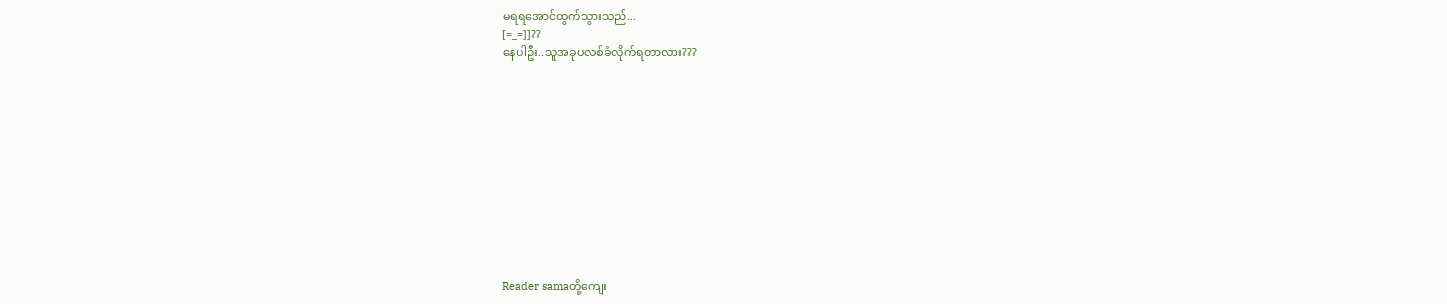မရရအောင်ထွက်သွားသည်...
[=_=]]??
နေပါဦး..သူအခုပလစ်ခံလိုက်ရတာလား???












Reader samaတို့ကျေး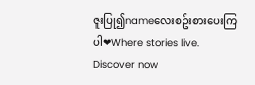ဇူးပြု၍nameလေးစဥ်းစားပေးကြပါ❤Where stories live. Discover now